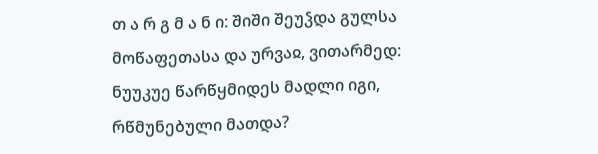თ ა რ გ მ ა ნ ი: შიში შეუჴდა გულსა მოწაფეთასა და ურვაჲ, ვითარმედ: ნუუკუე წარწყმიდეს მადლი იგი, რწმუნებული მათდა?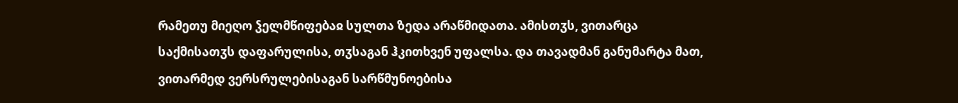რამეთუ მიეღო ჴელმწიფებაჲ სულთა ზედა არაწმიდათა. ამისთჳს, ვითარცა საქმისათჳს დაფარულისა, თჳსაგან ჰკითხვენ უფალსა. და თავადმან განუმარტა მათ, ვითარმედ ვერსრულებისაგან სარწმუნოებისა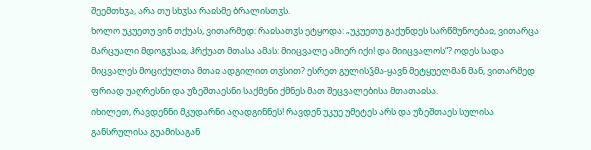შეემთხჳა, არა თუ სხჳსა რაჲსმე ბრალისთჳს.
ხოლო უკუეთუ ვინ თქუას, ვითარმედ: რაჲსათჳს ეტყოდა: „უკუეთუ გაქუნდეს სარწმუნოებაჲ, ვითარცა მარცუალი მდოგჳსაჲ, ჰრქუათ მთასა ამას: მიიცვალე ამიერ იქი! და მიიცვალოს“? ოდეს სადა მიცვალეს მოციქულთა მთაჲ ადგილით თჳსით? ესრეთ გულისჴმა-ყავნ მეტყუელმან მან, ვითარმედ ფრიად უაღრესნი და უზეშთაესნი საქმენი ქმნეს მათ შეცვალებისა მთათაჲსა.
იხილეთ, რავდენნი მკუდარნი აღადგინნეს! რავდენ უკუე უმეტეს არს და უზეშთაეს სულისა განსრულისა გუამისაგან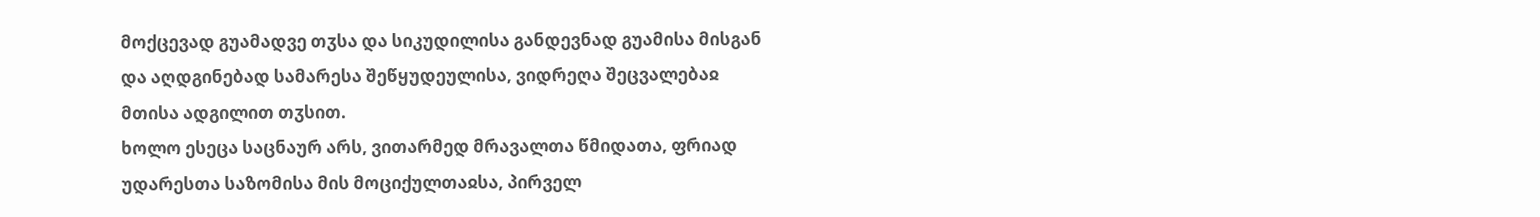მოქცევად გუამადვე თჳსა და სიკუდილისა განდევნად გუამისა მისგან და აღდგინებად სამარესა შეწყუდეულისა, ვიდრეღა შეცვალებაჲ მთისა ადგილით თჳსით.
ხოლო ესეცა საცნაურ არს, ვითარმედ მრავალთა წმიდათა, ფრიად უდარესთა საზომისა მის მოციქულთაჲსა, პირველ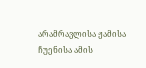არამრავლისა ჟამისა ჩუენისა ამის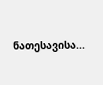ნათესავისა...